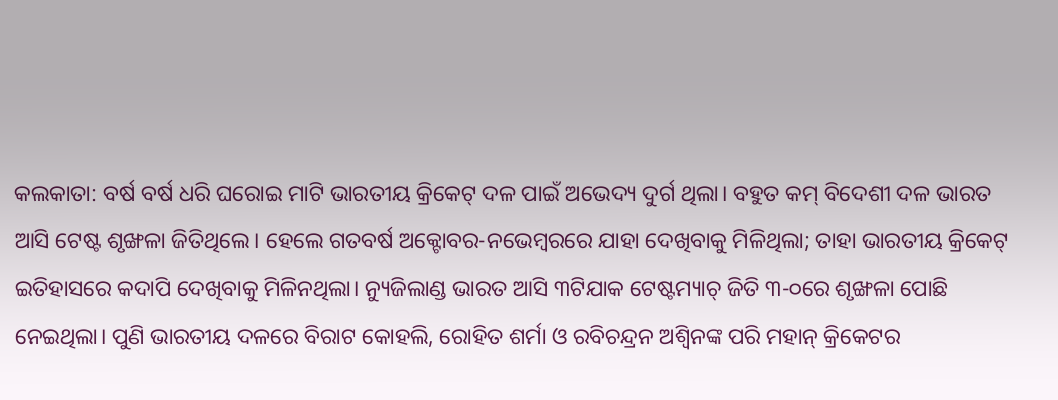କଲକାତା: ବର୍ଷ ବର୍ଷ ଧରି ଘରୋଇ ମାଟି ଭାରତୀୟ କ୍ରିକେଟ୍ ଦଳ ପାଇଁ ଅଭେଦ୍ୟ ଦୁର୍ଗ ଥିଲା। ବହୁତ କମ୍ ବିଦେଶୀ ଦଳ ଭାରତ ଆସି ଟେଷ୍ଟ ଶୃଙ୍ଖଳା ଜିତିଥିଲେ। ହେଲେ ଗତବର୍ଷ ଅକ୍ଟୋବର-ନଭେମ୍ବରରେ ଯାହା ଦେଖିବାକୁ ମିଳିଥିଲା; ତାହା ଭାରତୀୟ କ୍ରିକେଟ୍ ଇତିହାସରେ କଦାପି ଦେଖିବାକୁ ମିଳିନଥିଲା। ନ୍ୟୁଜିଲାଣ୍ଡ ଭାରତ ଆସି ୩ଟିଯାକ ଟେଷ୍ଟମ୍ୟାଚ୍ ଜିତି ୩-୦ରେ ଶୃଙ୍ଖଳା ପୋଛି ନେଇଥିଲା। ପୁଣି ଭାରତୀୟ ଦଳରେ ବିରାଟ କୋହଲି, ରୋହିତ ଶର୍ମା ଓ ରବିଚନ୍ଦ୍ରନ ଅଶ୍ବିନଙ୍କ ପରି ମହାନ୍ କ୍ରିକେଟର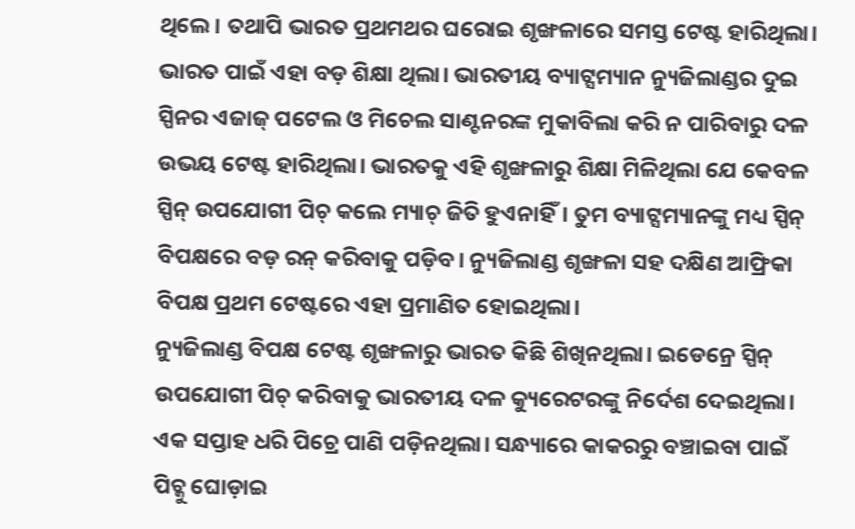ଥିଲେ। ତଥାପି ଭାରତ ପ୍ରଥମଥର ଘରୋଇ ଶୃଙ୍ଖଳାରେ ସମସ୍ତ ଟେଷ୍ଟ ହାରିଥିଲା। ଭାରତ ପାଇଁ ଏହା ବଡ଼ ଶିକ୍ଷା ଥିଲା। ଭାରତୀୟ ବ୍ୟାଟ୍ସମ୍ୟାନ ନ୍ୟୁଜିଲାଣ୍ଡର ଦୁଇ ସ୍ପିନର ଏଜାଜ୍ ପଟେଲ ଓ ମିଚେଲ ସାଣ୍ଟନରଙ୍କ ମୁକାବିଲା କରି ନ ପାରିବାରୁ ଦଳ ଉଭୟ ଟେଷ୍ଟ ହାରିଥିଲା। ଭାରତକୁ ଏହି ଶୃଙ୍ଖଳାରୁ ଶିକ୍ଷା ମିଳିଥିଲା ଯେ କେବଳ ସ୍ପିନ୍ ଉପଯୋଗୀ ପିଚ୍ କଲେ ମ୍ୟାଚ୍ ଜିତି ହୁଏନାହିଁ। ତୁମ ବ୍ୟାଟ୍ସମ୍ୟାନଙ୍କୁ ମଧ୍ୟ ସ୍ପିନ୍ ବିପକ୍ଷରେ ବଡ଼ ରନ୍ କରିବାକୁ ପଡ଼ିବ। ନ୍ୟୁଜିଲାଣ୍ଡ ଶୃଙ୍ଖଳା ସହ ଦକ୍ଷିଣ ଆଫ୍ରିକା ବିପକ୍ଷ ପ୍ରଥମ ଟେଷ୍ଟରେ ଏହା ପ୍ରମାଣିତ ହୋଇଥିଲା।
ନ୍ୟୁଜିଲାଣ୍ଡ ବିପକ୍ଷ ଟେଷ୍ଟ ଶୃଙ୍ଖଳାରୁ ଭାରତ କିଛି ଶିଖିନଥିଲା। ଇଡେନ୍ରେ ସ୍ପିନ୍ ଉପଯୋଗୀ ପିଚ୍ କରିବାକୁ ଭାରତୀୟ ଦଳ କ୍ୟୁରେଟରଙ୍କୁ ନିର୍ଦେଶ ଦେଇଥିଲା। ଏକ ସପ୍ତାହ ଧରି ପିଚ୍ରେ ପାଣି ପଡ଼ିନଥିଲା। ସନ୍ଧ୍ୟାରେ କାକରରୁ ବଞ୍ଚାଇବା ପାଇଁ ପିଚ୍କୁ ଘୋଡ଼ାଇ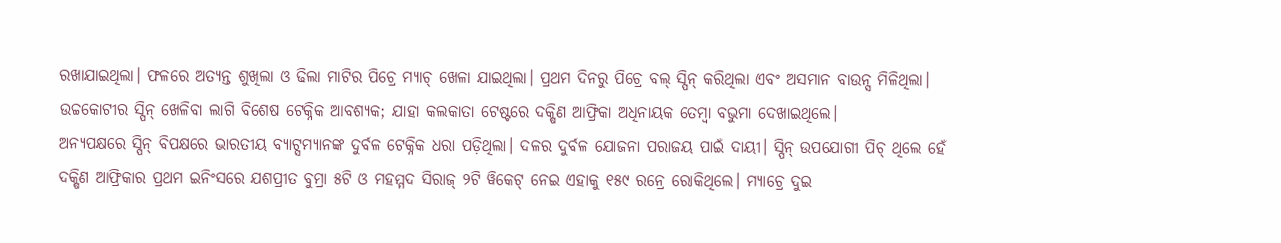ରଖାଯାଇଥିଲା। ଫଳରେ ଅତ୍ୟନ୍ତ ଶୁଖିଲା ଓ ଢିଲା ମାଟିର ପିଚ୍ରେ ମ୍ୟାଚ୍ ଖେଳା ଯାଇଥିଲା। ପ୍ରଥମ ଦିନରୁ ପିଚ୍ରେ ବଲ୍ ସ୍ପିନ୍ କରିଥିଲା ଏବଂ ଅସମାନ ବାଉନ୍ସ ମିଳିଥିଲା। ଉଚ୍ଚକୋଟୀର ସ୍ପିନ୍ ଖେଳିବା ଲାଗି ବିଶେଷ ଟେକ୍ନିକ ଆବଶ୍ୟକ; ଯାହା କଲକାତା ଟେଷ୍ଟରେ ଦକ୍ଷିଣ ଆଫ୍ରିକା ଅଧିନାୟକ ତେମ୍ବା ବଭୁମା ଦେଖାଇଥିଲେ।
ଅନ୍ୟପକ୍ଷରେ ସ୍ପିନ୍ ବିପକ୍ଷରେ ଭାରତୀୟ ବ୍ୟାଟ୍ସମ୍ୟାନଙ୍କ ଦୁର୍ବଳ ଟେକ୍ନିକ ଧରା ପଡ଼ିଥିଲା। ଦଳର ଦୁର୍ବଳ ଯୋଜନା ପରାଜୟ ପାଇଁ ଦାୟୀ। ସ୍ପିନ୍ ଉପଯୋଗୀ ପିଚ୍ ଥିଲେ ହେଁ ଦକ୍ଷିଣ ଆଫ୍ରିକାର ପ୍ରଥମ ଇନିଂସରେ ଯଶପ୍ରୀତ ବୁମ୍ରା ୫ଟି ଓ ମହମ୍ମଦ ସିରାଜ୍ ୨ଟି ୱିକେଟ୍ ନେଇ ଏହାକୁ ୧୫୯ ରନ୍ରେ ରୋକିଥିଲେ। ମ୍ୟାଚ୍ରେ ଦୁଇ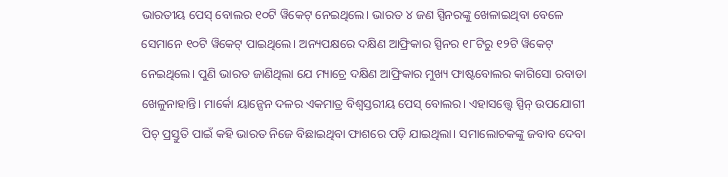ଭାରତୀୟ ପେସ୍ ବୋଲର ୧୦ଟି ୱିକେଟ୍ ନେଇଥିଲେ। ଭାରତ ୪ ଜଣ ସ୍ପିନରଙ୍କୁ ଖେଳାଇଥିବା ବେଳେ ସେମାନେ ୧୦ଟି ୱିକେଟ୍ ପାଇଥିଲେ। ଅନ୍ୟପକ୍ଷରେ ଦକ୍ଷିଣ ଆଫ୍ରିକାର ସ୍ପିନର ୧୮ଟିରୁ ୧୨ଟି ୱିକେଟ୍ ନେଇଥିଲେ। ପୁଣି ଭାରତ ଜାଣିଥିଲା ଯେ ମ୍ୟାଚ୍ରେ ଦକ୍ଷିଣ ଆଫ୍ରିକାର ମୁଖ୍ୟ ଫାଷ୍ଟବୋଲର କାଗିସୋ ରବାଡା ଖେଳୁନାହାନ୍ତି। ମାର୍କୋ ୟାନ୍ସେନ ଦଳର ଏକମାତ୍ର ବିଶ୍ବସ୍ତରୀୟ ପେସ୍ ବୋଲର। ଏହାସତ୍ତ୍ବେ ସ୍ପିନ୍ ଉପଯୋଗୀ ପିଚ୍ ପ୍ରସ୍ତୁତି ପାଇଁ କହି ଭାରତ ନିଜେ ବିଛାଇଥିବା ଫାଶରେ ପଡ଼ି ଯାଇଥିଲା। ସମାଲୋଚକଙ୍କୁ ଜବାବ ଦେବା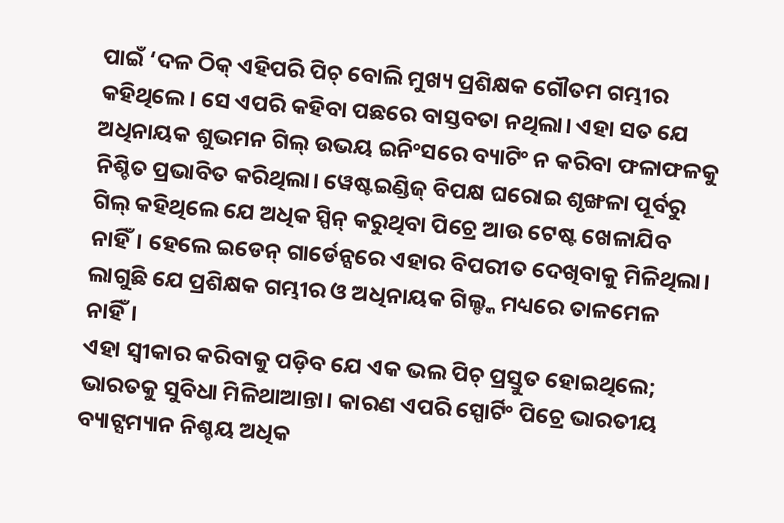ପାଇଁ ‘ଦଳ ଠିକ୍ ଏହିପରି ପିଚ୍ ବୋଲି ମୁଖ୍ୟ ପ୍ରଶିକ୍ଷକ ଗୌତମ ଗମ୍ଭୀର କହିଥିଲେ। ସେ ଏପରି କହିବା ପଛରେ ବାସ୍ତବତା ନଥିଲା। ଏହା ସତ ଯେ ଅଧିନାୟକ ଶୁଭମନ ଗିଲ୍ ଉଭୟ ଇନିଂସରେ ବ୍ୟାଟିଂ ନ କରିବା ଫଳାଫଳକୁ ନିଶ୍ଚିତ ପ୍ରଭାବିତ କରିଥିଲା। ୱେଷ୍ଟଇଣ୍ଡିଜ୍ ବିପକ୍ଷ ଘରୋଇ ଶୃଙ୍ଖଳା ପୂର୍ବରୁ ଗିଲ୍ କହିଥିଲେ ଯେ ଅଧିକ ସ୍ପିନ୍ କରୁଥିବା ପିଚ୍ରେ ଆଉ ଟେଷ୍ଟ ଖେଳାଯିବ ନାହିଁ। ହେଲେ ଇଡେନ୍ ଗାର୍ଡେନ୍ସରେ ଏହାର ବିପରୀତ ଦେଖିବାକୁ ମିଳିଥିଲା। ଲାଗୁଛି ଯେ ପ୍ରଶିକ୍ଷକ ଗମ୍ଭୀର ଓ ଅଧିନାୟକ ଗିଲ୍ଙ୍କ ମଧ୍ୟରେ ତାଳମେଳ ନାହିଁ।
ଏହା ସ୍ବୀକାର କରିବାକୁ ପଡ଼ିବ ଯେ ଏକ ଭଲ ପିଚ୍ ପ୍ରସ୍ତୁତ ହୋଇଥିଲେ; ଭାରତକୁ ସୁବିଧା ମିଳିଥାଆନ୍ତା। କାରଣ ଏପରି ସ୍ପୋର୍ଟିଂ ପିଚ୍ରେ ଭାରତୀୟ ବ୍ୟାଟ୍ସମ୍ୟାନ ନିଶ୍ଚୟ ଅଧିକ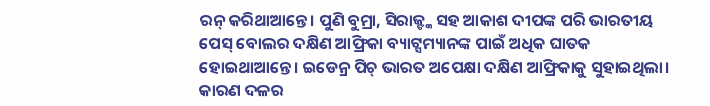ରନ୍ କରିଥାଆନ୍ତେ। ପୁଣି ବୁମ୍ରା, ସିରାଜ୍ଙ୍କ ସହ ଆକାଶ ଦୀପଙ୍କ ପରି ଭାରତୀୟ ପେସ୍ ବୋଲର ଦକ୍ଷିଣ ଆଫ୍ରିକା ବ୍ୟାଟ୍ସମ୍ୟାନଙ୍କ ପାଇଁ ଅଧିକ ଘାତକ ହୋଇଥାଆନ୍ତେ। ଇଡେନ୍ର ପିଚ୍ ଭାରତ ଅପେକ୍ଷା ଦକ୍ଷିଣ ଆଫ୍ରିକାକୁ ସୁହାଇଥିଲା। କାରଣ ଦଳର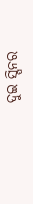ଦୁଇ ସ୍ପିନର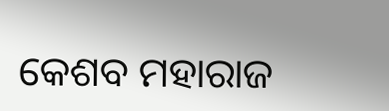କେଶବ ମହାରାଜ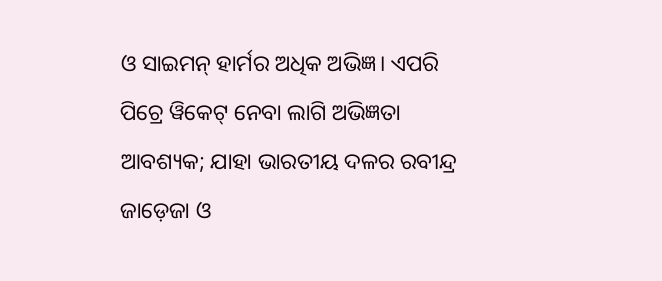ଓ ସାଇମନ୍ ହାର୍ମର ଅଧିକ ଅଭିଜ୍ଞ। ଏପରି ପିଚ୍ରେ ୱିକେଟ୍ ନେବା ଲାଗି ଅଭିଜ୍ଞତା ଆବଶ୍ୟକ; ଯାହା ଭାରତୀୟ ଦଳର ରବୀନ୍ଦ୍ର ଜାଡ଼େଜା ଓ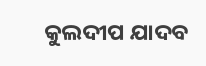କୁଲଦୀପ ଯାଦବ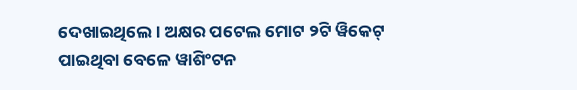ଦେଖାଇଥିଲେ। ଅକ୍ଷର ପଟେଲ ମୋଟ ୨ଟି ୱିକେଟ୍ ପାଇଥିବା ବେଳେ ୱାଶିଂଟନ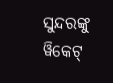ସୁନ୍ଦରଙ୍କୁ ୱିକେଟ୍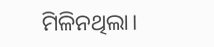ମିଳିନଥିଲା।